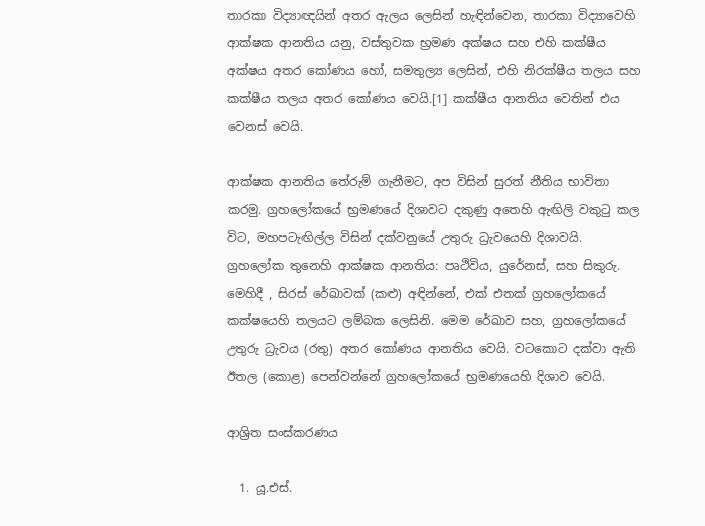තාරකා විද්‍යාඥයින් අතර ඇලය ලෙසින් හැඳින්වෙන, තාරකා විද්‍යාවෙහි ආක්ෂක ආනතිය යනු, වස්තුවක භ්‍රමණ අක්ෂය සහ එහි කක්ෂීය අක්ෂය අතර කෝණය හෝ, සමතුල්‍ය ලෙසින්, එහි නිරක්ෂීය තලය සහ කක්ෂීය තලය අතර කෝණය වෙයි.[1] කක්ෂීය ආනතිය වෙතින් එය වෙනස් වෙයි.

ආක්ෂක ආනතිය තේරුම් ගැනීමට, අප විසින් සුරත් නීතිය භාවිතා කරමු. ග්‍රහලෝකයේ භ්‍රමණයේ දිශාවට දකුණු අතෙහි ඇඟිලි වකුටු කල විට, මහපටැඟිල්ල විසින් දක්වනුයේ උතුරු ධ්‍රැවයෙහි දිශාවයි.
ග්‍රහලෝක තුනෙහි ආක්ෂක ආනතිය: පෘථිවිය, යුරේනස්, සහ සිකුරු. මෙහිදී , සිරස් රේඛාවක් (කළු) අඳින්නේ, එක් එතක් ග්‍රහලෝකයේ කක්ෂයෙහි තලයට ලම්බක ලෙසිනි. මෙම රේඛාව සහ, ග්‍රහලෝකයේ උතුරු ධ්‍රැවය (රතු) අතර කෝණය ආනතිය වෙයි. වටකොට දක්වා ඇති ඊතල (කොළ) පෙන්වන්නේ ග්‍රහලෝකයේ භ්‍රමණයෙහි දිශාව වෙයි.

ආශ්‍රිත සංස්කරණය

  1. යූ.එස්.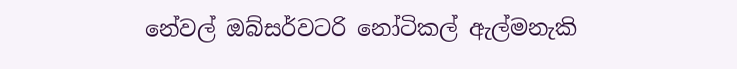නේවල් ඔබ්සර්වටරි නෝටිකල් ඇල්මනැකි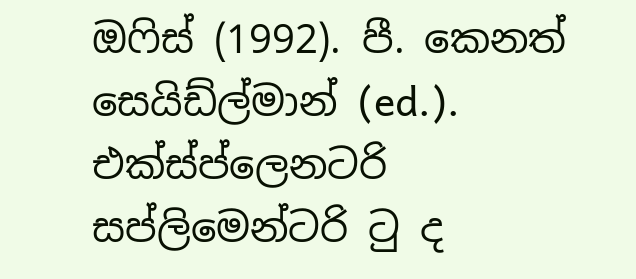ඔෆිස් (1992). පී. කෙනත් සෙයිඩ්ල්මාන් (ed.). එක්ස්ප්ලෙනටරි සප්ලිමෙන්ටරි ටු ද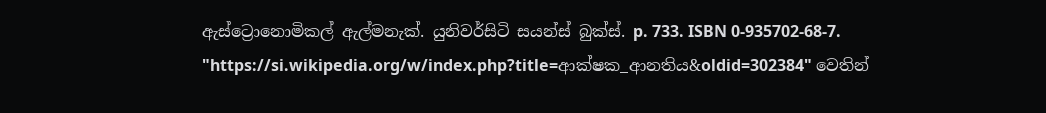ඇස්ට්‍රොනොමිකල් ඇල්මනැක්. යුනිවර්සිටි සයන්ස් බුක්ස්. p. 733. ISBN 0-935702-68-7.
"https://si.wikipedia.org/w/index.php?title=ආක්ෂක_ආනතිය&oldid=302384" වෙතින්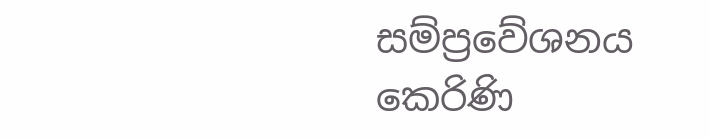සම්ප්‍රවේශනය කෙරිණි